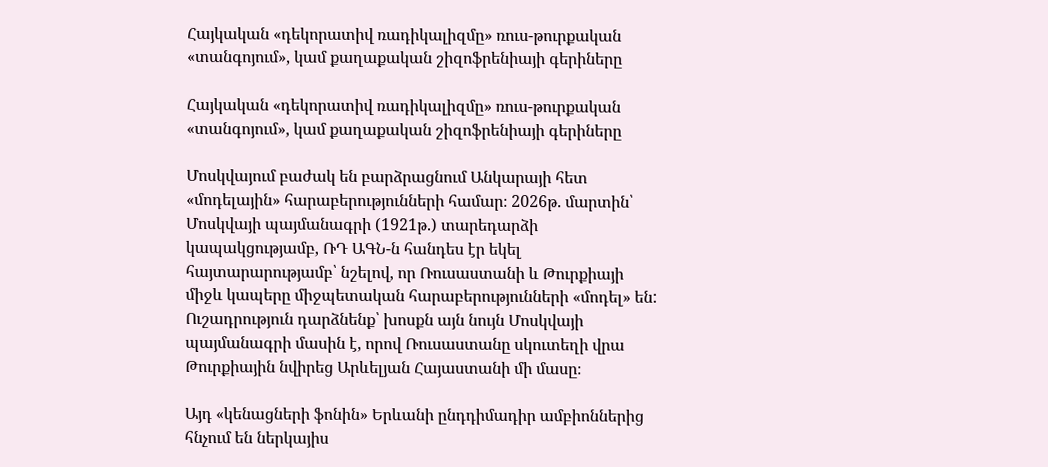Հայկական «դեկորատիվ ռադիկալիզմը» ռուս-թուրքական «տանգոյում», կամ քաղաքական շիզոֆրենիայի գերիները

Հայկական «դեկորատիվ ռադիկալիզմը» ռուս-թուրքական «տանգոյում», կամ քաղաքական շիզոֆրենիայի գերիները

Մոսկվայում բաժակ են բարձրացնում Անկարայի հետ «մոդելային» հարաբերությունների համար։ 2026թ. մարտին՝ Մոսկվայի պայմանագրի (1921թ.) տարեդարձի կապակցությամբ, ՌԴ ԱԳՆ-ն հանդես էր եկել հայտարարությամբ՝ նշելով, որ Ռուսաստանի և Թուրքիայի միջև կապերը միջպետական հարաբերությունների «մոդել» են: Ուշադրություն դարձնենք՝ խոսքն այն նույն Մոսկվայի պայմանագրի մասին է, որով Ռուսաստանը սկուտեղի վրա Թուրքիային նվիրեց Արևելյան Հայաստանի մի մասը։

Այդ «կենացների ֆոնին» Երևանի ընդդիմադիր ամբիոններից հնչում են ներկայիս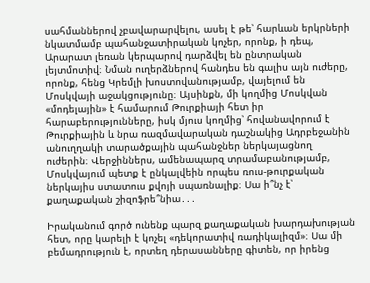սահմաններով չբավարարվելու, ասել է թե՝ հարևան երկրների նկատմամբ պահանջատիրական կոչեր, որոնք, ի դեպ, Արարատ լեռան կերպարով դարձվել են ընտրական լեյտմոտիվ։ Նման ուղերձներով հանդես են գալիս այն ուժերը, որոնք, հենց Կրեմլի խոստովանությամբ, վայելում են Մոսկվայի աջակցությունը։ Այսինքն, մի կողմից Մոսկվան «մոդելային» է համարում Թուրքիայի հետ իր հարաբերությունները, իսկ մյուս կողմից՝ հովանավորում է Թուրքիային և նրա ռազմավարական դաշնակից Ադրբեջանին անուղղակի տարածքային պահանջներ ներկայացնող ուժերին։ Վերջիններս, ամենապարզ տրամաբանությամբ, Մոսկվայում պետք է ընկալվեին որպես ռուս-թուրքական ներկայիս ստատուս քվոյի սպառնալիք։ Սա ի՞նչ է՝ քաղաքական շիզոֆրե՞նիա․․․

Իրականում գործ ունենք պարզ քաղաքական խարդախության հետ, որը կարելի է կոչել «դեկորատիվ ռադիկալիզմ»։ Սա մի բեմադրություն է, որտեղ դերասանները գիտեն, որ իրենց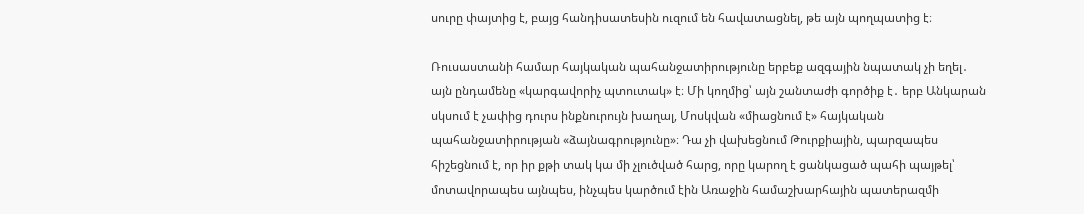սուրը փայտից է, բայց հանդիսատեսին ուզում են հավատացնել, թե այն պողպատից է։

Ռուսաստանի համար հայկական պահանջատիրությունը երբեք ազգային նպատակ չի եղել․ այն ընդամենը «կարգավորիչ պտուտակ» է։ Մի կողմից՝ այն շանտաժի գործիք է․ երբ Անկարան սկսում է չափից դուրս ինքնուրույն խաղալ, Մոսկվան «միացնում է» հայկական պահանջատիրության «ձայնագրությունը»։ Դա չի վախեցնում Թուրքիային, պարզապես հիշեցնում է, որ իր քթի տակ կա մի չլուծված հարց, որը կարող է ցանկացած պահի պայթել՝ մոտավորապես այնպես, ինչպես կարծում էին Առաջին համաշխարհային պատերազմի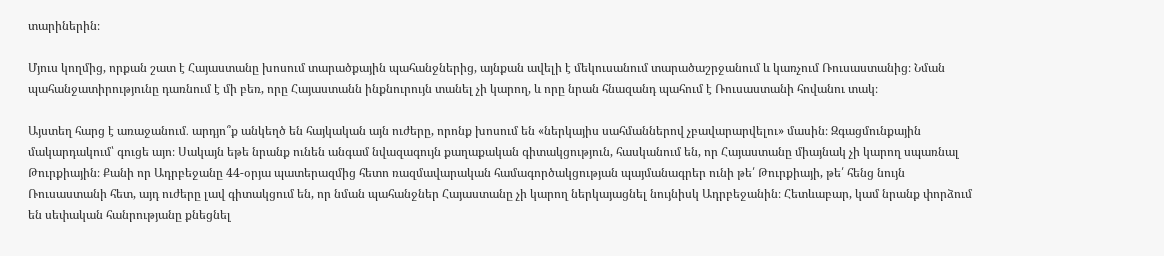տարիներին։

Մյուս կողմից, որքան շատ է Հայաստանը խոսում տարածքային պահանջներից, այնքան ավելի է մեկուսանում տարածաշրջանում և կառչում Ռուսաստանից։ Նման պահանջատիրությունը դառնում է մի բեռ, որը Հայաստանն ինքնուրույն տանել չի կարող, և որը նրան հնազանդ պահում է Ռուսաստանի հովանու տակ։

Այստեղ հարց է առաջանում․ արդյո՞ք անկեղծ են հայկական այն ուժերը, որոնք խոսում են «ներկայիս սահմաններով չբավարարվելու» մասին։ Զգացմունքային մակարդակում՝ գուցե այո։ Սակայն եթե նրանք ունեն անգամ նվազագույն քաղաքական գիտակցություն, հասկանում են, որ Հայաստանը միայնակ չի կարող սպառնալ Թուրքիային։ Քանի որ Ադրբեջանը 44-օրյա պատերազմից հետո ռազմավարական համագործակցության պայմանագրեր ունի թե՛ Թուրքիայի, թե՛ հենց նույն Ռուսաստանի հետ, այդ ուժերը լավ գիտակցում են, որ նման պահանջներ Հայաստանը չի կարող ներկայացնել նույնիսկ Ադրբեջանին։ Հետևաբար, կամ նրանք փորձում են սեփական հանրությանը քնեցնել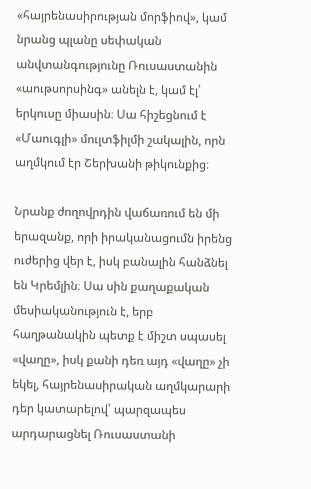«հայրենասիրության մորֆիով», կամ նրանց պլանը սեփական անվտանգությունը Ռուսաստանին «աութսորսինգ» անելն է, կամ էլ՝ երկուսը միասին։ Սա հիշեցնում է «Մաուգլի» մուլտֆիլմի շակալին, որն աղմկում էր Շերխանի թիկունքից։

Նրանք ժողովրդին վաճառում են մի երազանք, որի իրականացումն իրենց ուժերից վեր է, իսկ բանալին հանձնել են Կրեմլին։ Սա սին քաղաքական մեսիականություն է, երբ հաղթանակին պետք է միշտ սպասել «վաղը», իսկ քանի դեռ այդ «վաղը» չի եկել, հայրենասիրական աղմկարարի դեր կատարելով՝ պարզապես արդարացնել Ռուսաստանի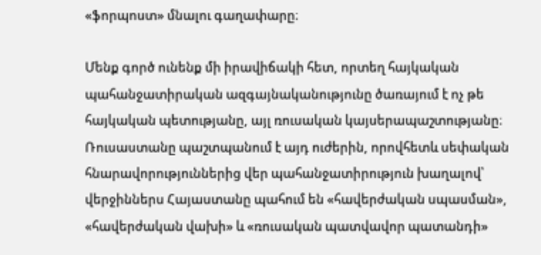«ֆորպոստ» մնալու գաղափարը։

Մենք գործ ունենք մի իրավիճակի հետ, որտեղ հայկական պահանջատիրական ազգայնականությունը ծառայում է ոչ թե հայկական պետությանը, այլ ռուսական կայսերապաշտությանը։ Ռուսաստանը պաշտպանում է այդ ուժերին, որովհետև սեփական հնարավորություններից վեր պահանջատիրություն խաղալով՝ վերջիններս Հայաստանը պահում են «հավերժական սպասման», «հավերժական վախի» և «ռուսական պատվավոր պատանդի»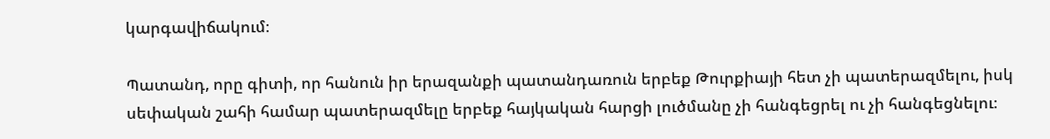կարգավիճակում։

Պատանդ, որը գիտի, որ հանուն իր երազանքի պատանդառուն երբեք Թուրքիայի հետ չի պատերազմելու, իսկ սեփական շահի համար պատերազմելը երբեք հայկական հարցի լուծմանը չի հանգեցրել ու չի հանգեցնելու։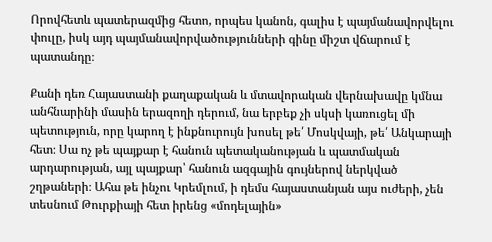Որովհետև պատերազմից հետո, որպես կանոն, գալիս է պայմանավորվելու փուլը, իսկ այդ պայմանավորվածությունների գինը միշտ վճարում է պատանդը։

Քանի դեռ Հայաստանի քաղաքական և մտավորական վերնախավը կմնա անհնարինի մասին երազողի դերում, նա երբեք չի սկսի կառուցել մի պետություն, որը կարող է ինքնուրույն խոսել թե՛ Մոսկվայի, թե՛ Անկարայի հետ։ Սա ոչ թե պայքար է հանուն պետականության և պատմական արդարության, այլ պայքար՝ հանուն ազգային գույներով ներկված շղթաների։ Ահա թե ինչու Կրեմլում, ի դեմս հայաստանյան այս ուժերի, չեն տեսնում Թուրքիայի հետ իրենց «մոդելային»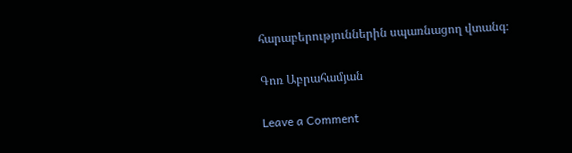հարաբերություններին սպառնացող վտանգ։

Գոռ Աբրահամյան

Leave a Comment